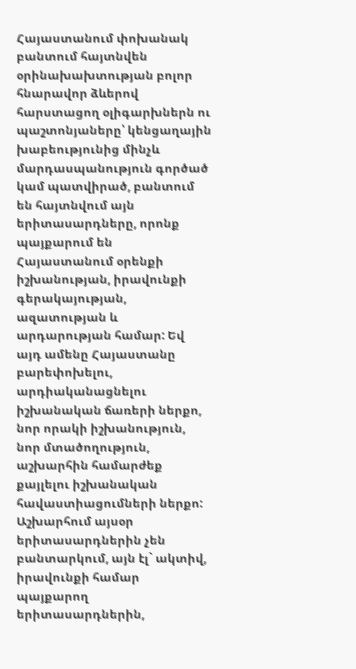Հայաստանում փոխանակ բանտում հայտնվեն օրինախախտության բոլոր հնարավոր ձևերով հարստացող օլիգարխներն ու պաշտոնյաները՝ կենցաղային խաբեությունից մինչև մարդասպանություն գործած կամ պատվիրած, բանտում են հայտնվում այն երիտասարդները, որոնք պայքարում են Հայաստանում օրենքի իշխանության, իրավունքի գերակայության, ազատության և արդարության համար: Եվ այդ ամենը Հայաստանը բարեփոխելու, արդիականացնելու իշխանական ճառերի ներքո, նոր որակի իշխանություն, նոր մտածողություն, աշխարհին համարժեք քայլելու իշխանական հավաստիացումների ներքո:
Աշխարհում այսօր երիտասարդներին չեն բանտարկում, այն էլ` ակտիվ, իրավունքի համար պայքարող երիտասարդներին,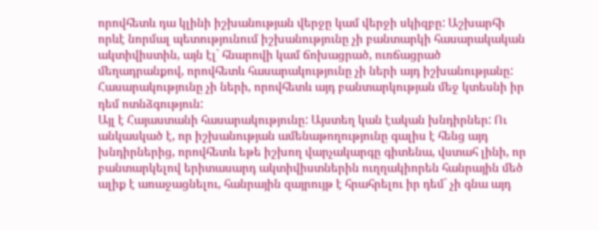որովհետև դա կլինի իշխանության վերջը կամ վերջի սկիզբը: Աշխարհի որևէ նորմալ պետությունում իշխանությունը չի բանտարկի հասարակական ակտիվիստին, այն էլ` հնարովի կամ ճոխացրած, ուռճացրած մեղադրանքով, որովհետև հասարակությունը չի ների այդ իշխանությանը: Հասարակությունը չի ների, որովհետև այդ բանտարկության մեջ կտեսնի իր դեմ ոտնձգություն:
Այլ է Հայաստանի հասարակությունը: Այստեղ կան էական խնդիրներ: Ու անկասկած է, որ իշխանության ամենաթողությունը գալիս է հենց այդ խնդիրներից, որովհետև եթե իշխող վարչակարգը գիտենա, վստահ լինի, որ բանտարկելով երիտասարդ ակտիվիստներին ուղղակիորեն հանրային մեծ ալիք է առաջացնելու, հանրային զայրույթ է հրահրելու իր դեմ` չի գնա այդ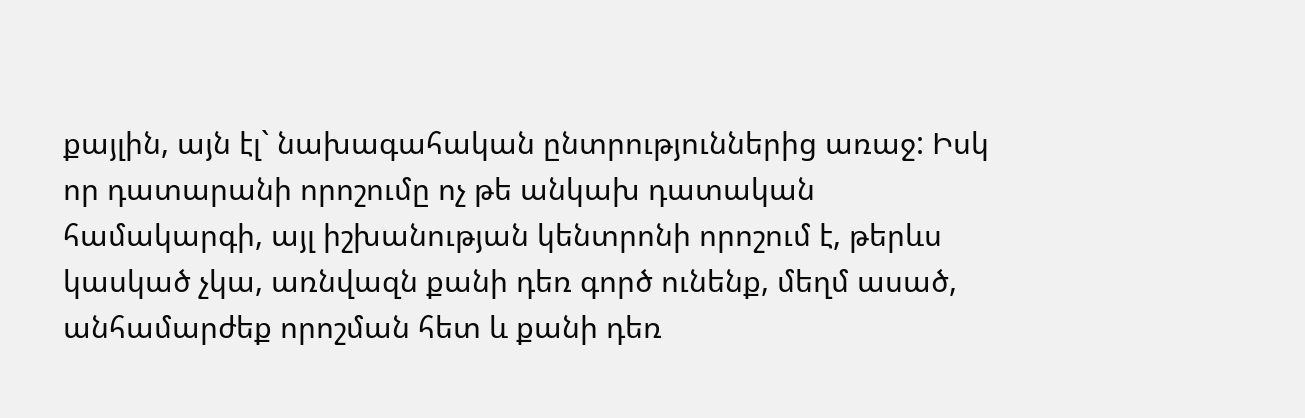քայլին, այն էլ` նախագահական ընտրություններից առաջ: Իսկ որ դատարանի որոշումը ոչ թե անկախ դատական համակարգի, այլ իշխանության կենտրոնի որոշում է, թերևս կասկած չկա, առնվազն քանի դեռ գործ ունենք, մեղմ ասած, անհամարժեք որոշման հետ և քանի դեռ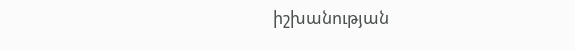իշխանության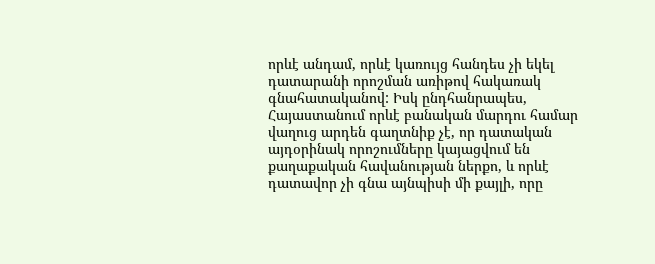որևէ անդամ, որևէ կառույց հանդես չի եկել դատարանի որոշման առիթով հակառակ գնահատականով: Իսկ ընդհանրապես, Հայաստանում որևէ բանական մարդու համար վաղուց արդեն գաղտնիք չէ, որ դատական այդօրինակ որոշումները կայացվում են քաղաքական հավանության ներքո, և որևէ դատավոր չի գնա այնպիսի մի քայլի, որը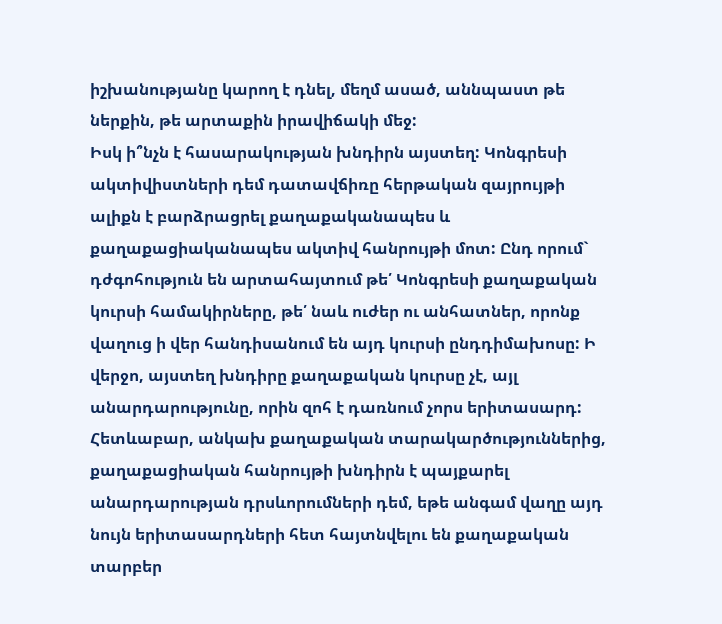իշխանությանը կարող է դնել, մեղմ ասած, աննպաստ թե ներքին, թե արտաքին իրավիճակի մեջ:
Իսկ ի՞նչն է հասարակության խնդիրն այստեղ: Կոնգրեսի ակտիվիստների դեմ դատավճիռը հերթական զայրույթի ալիքն է բարձրացրել քաղաքականապես և քաղաքացիականապես ակտիվ հանրույթի մոտ: Ընդ որում` դժգոհություն են արտահայտում թե՛ Կոնգրեսի քաղաքական կուրսի համակիրները, թե՛ նաև ուժեր ու անհատներ, որոնք վաղուց ի վեր հանդիսանում են այդ կուրսի ընդդիմախոսը: Ի վերջո, այստեղ խնդիրը քաղաքական կուրսը չէ, այլ անարդարությունը, որին զոհ է դառնում չորս երիտասարդ: Հետևաբար, անկախ քաղաքական տարակարծություններից, քաղաքացիական հանրույթի խնդիրն է պայքարել անարդարության դրսևորումների դեմ, եթե անգամ վաղը այդ նույն երիտասարդների հետ հայտնվելու են քաղաքական տարբեր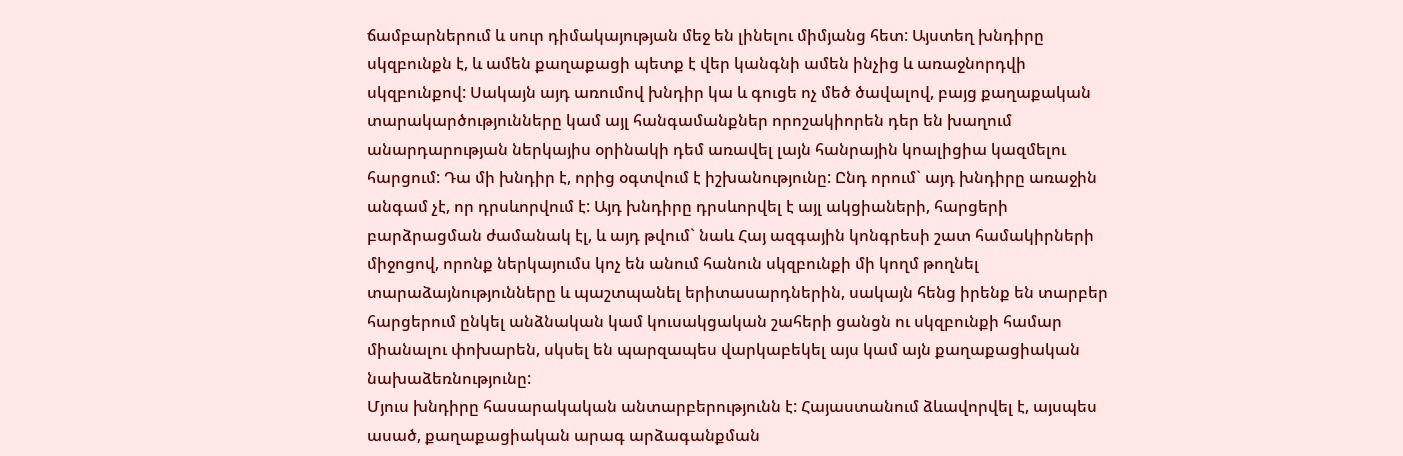ճամբարներում և սուր դիմակայության մեջ են լինելու միմյանց հետ: Այստեղ խնդիրը սկզբունքն է, և ամեն քաղաքացի պետք է վեր կանգնի ամեն ինչից և առաջնորդվի սկզբունքով: Սակայն այդ առումով խնդիր կա և գուցե ոչ մեծ ծավալով, բայց քաղաքական տարակարծությունները կամ այլ հանգամանքներ որոշակիորեն դեր են խաղում անարդարության ներկայիս օրինակի դեմ առավել լայն հանրային կոալիցիա կազմելու հարցում: Դա մի խնդիր է, որից օգտվում է իշխանությունը: Ընդ որում` այդ խնդիրը առաջին անգամ չէ, որ դրսևորվում է: Այդ խնդիրը դրսևորվել է այլ ակցիաների, հարցերի բարձրացման ժամանակ էլ, և այդ թվում` նաև Հայ ազգային կոնգրեսի շատ համակիրների միջոցով, որոնք ներկայումս կոչ են անում հանուն սկզբունքի մի կողմ թողնել տարաձայնությունները և պաշտպանել երիտասարդներին, սակայն հենց իրենք են տարբեր հարցերում ընկել անձնական կամ կուսակցական շահերի ցանցն ու սկզբունքի համար միանալու փոխարեն, սկսել են պարզապես վարկաբեկել այս կամ այն քաղաքացիական նախաձեռնությունը:
Մյուս խնդիրը հասարակական անտարբերությունն է: Հայաստանում ձևավորվել է, այսպես ասած, քաղաքացիական արագ արձագանքման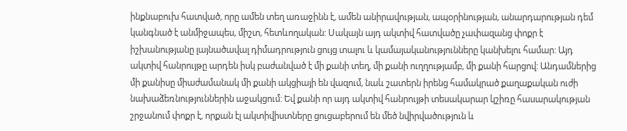ինքնաբուխ հատված, որը ամեն տեղ առաջինն է, ամեն անիրավության, ապօրինության, անարդարության դեմ կանգնած է անմիջապես, միշտ, հետևողական: Սակայն այդ ակտիվ հատվածը չափազանց փոքր է իշխանությանը լայնածավալ դիմադրություն ցույց տալու և կամայականությունները կանխելու համար: Այդ ակտիվ հանրույթը արդեն իսկ բաժանված է մի քանի տեղ, մի քանի ուղղությամբ, մի քանի հարցով: Անդամներից մի քանիսը միաժամանակ մի քանի ակցիայի են վազում, նաև շատերն իրենց համակրած քաղաքական ուժի նախաձեռնություններին աջակցում: Եվ քանի որ այդ ակտիվ հանրույթի տեսակարար կշիռը հասարակության շրջանում փոքր է, որքան էլ ակտիվիստները ցուցաբերում են մեծ նվիրվածություն և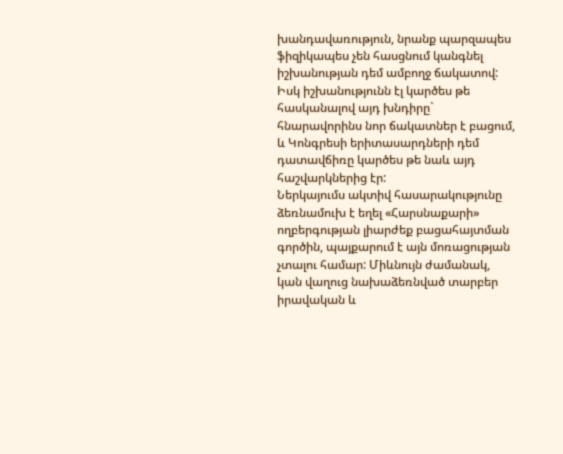խանդավառություն, նրանք պարզապես ֆիզիկապես չեն հասցնում կանգնել իշխանության դեմ ամբողջ ճակատով: Իսկ իշխանությունն էլ կարծես թե հասկանալով այդ խնդիրը` հնարավորինս նոր ճակատներ է բացում, և Կոնգրեսի երիտասարդների դեմ դատավճիռը կարծես թե նաև այդ հաշվարկներից էր:
Ներկայումս ակտիվ հասարակությունը ձեռնամուխ է եղել «Հարսնաքարի» ողբերգության լիարժեք բացահայտման գործին, պայքարում է այն մոռացության չտալու համար: Միևնույն ժամանակ, կան վաղուց նախաձեռնված տարբեր իրավական և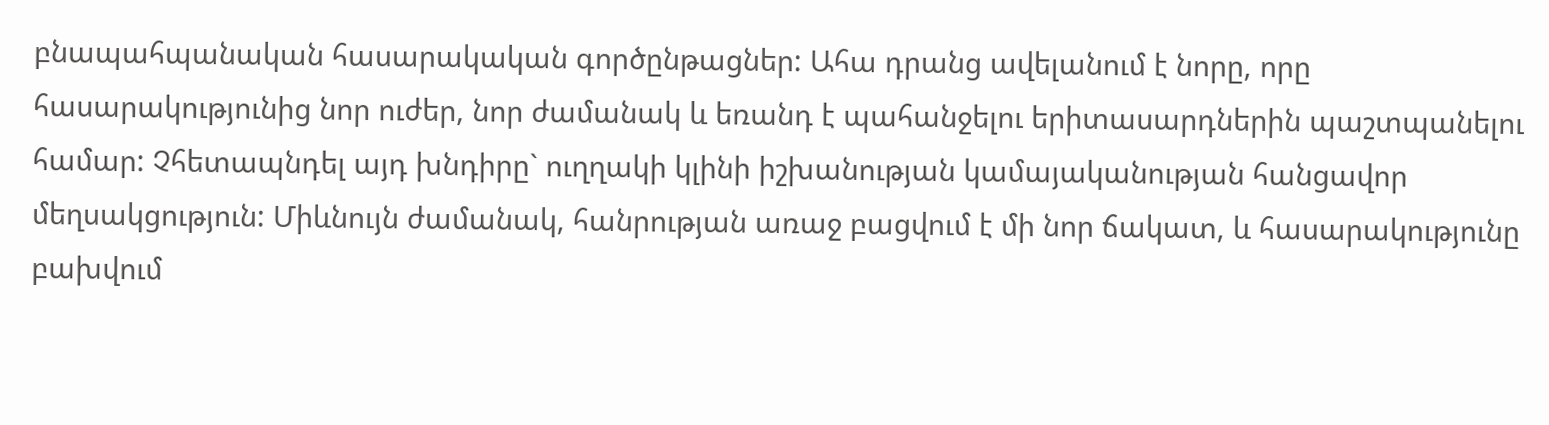բնապահպանական հասարակական գործընթացներ: Ահա դրանց ավելանում է նորը, որը հասարակությունից նոր ուժեր, նոր ժամանակ և եռանդ է պահանջելու երիտասարդներին պաշտպանելու համար: Չհետապնդել այդ խնդիրը` ուղղակի կլինի իշխանության կամայականության հանցավոր մեղսակցություն: Միևնույն ժամանակ, հանրության առաջ բացվում է մի նոր ճակատ, և հասարակությունը բախվում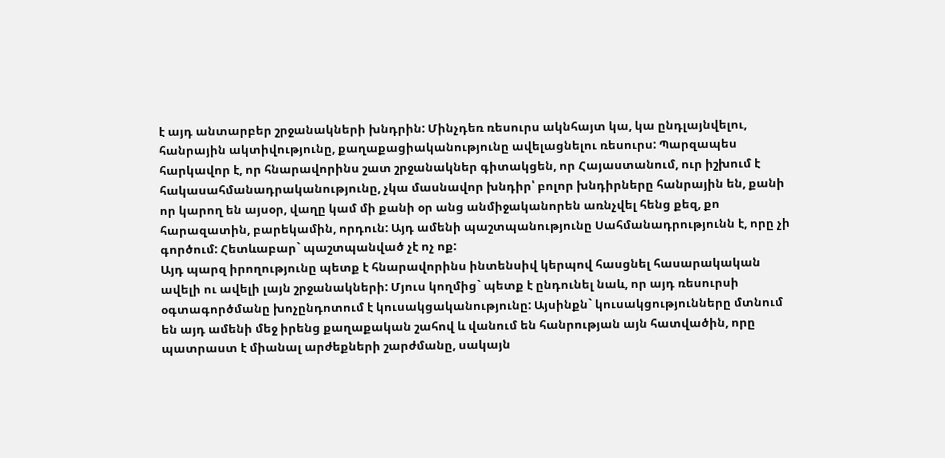է այդ անտարբեր շրջանակների խնդրին: Մինչդեռ ռեսուրս ակնհայտ կա, կա ընդլայնվելու, հանրային ակտիվությունը, քաղաքացիականությունը ավելացնելու ռեսուրս: Պարզապես հարկավոր է, որ հնարավորինս շատ շրջանակներ գիտակցեն, որ Հայաստանում, ուր իշխում է հակասահմանադրականությունը, չկա մասնավոր խնդիր՝ բոլոր խնդիրները հանրային են, քանի որ կարող են այսօր, վաղը կամ մի քանի օր անց անմիջականորեն առնչվել հենց քեզ, քո հարազատին, բարեկամին, որդուն: Այդ ամենի պաշտպանությունը Սահմանադրությունն է, որը չի գործում: Հետևաբար` պաշտպանված չէ ոչ ոք:
Այդ պարզ իրողությունը պետք է հնարավորինս ինտենսիվ կերպով հասցնել հասարակական ավելի ու ավելի լայն շրջանակների: Մյուս կողմից` պետք է ընդունել նաև, որ այդ ռեսուրսի օգտագործմանը խոչընդոտում է կուսակցականությունը: Այսինքն` կուսակցությունները մտնում են այդ ամենի մեջ իրենց քաղաքական շահով և վանում են հանրության այն հատվածին, որը պատրաստ է միանալ արժեքների շարժմանը, սակայն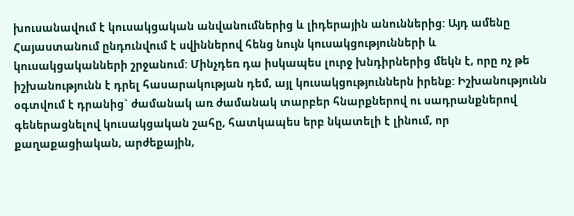խուսանավում է կուսակցական անվանումներից և լիդերային անուններից: Այդ ամենը Հայաստանում ընդունվում է սվիններով հենց նույն կուսակցությունների և կուսակցականների շրջանում: Մինչդեռ դա իսկապես լուրջ խնդիրներից մեկն է, որը ոչ թե իշխանությունն է դրել հասարակության դեմ, այլ կուսակցություններն իրենք: Իշխանությունն օգտվում է դրանից` ժամանակ առ ժամանակ տարբեր հնարքներով ու սադրանքներով գեներացնելով կուսակցական շահը, հատկապես երբ նկատելի է լինում, որ քաղաքացիական, արժեքային,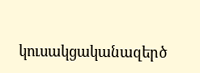կուսակցականազերծ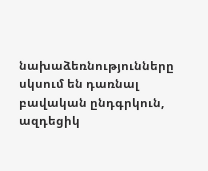նախաձեռնությունները սկսում են դառնալ բավական ընդգրկուն, ազդեցիկ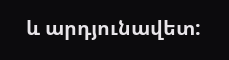և արդյունավետ: